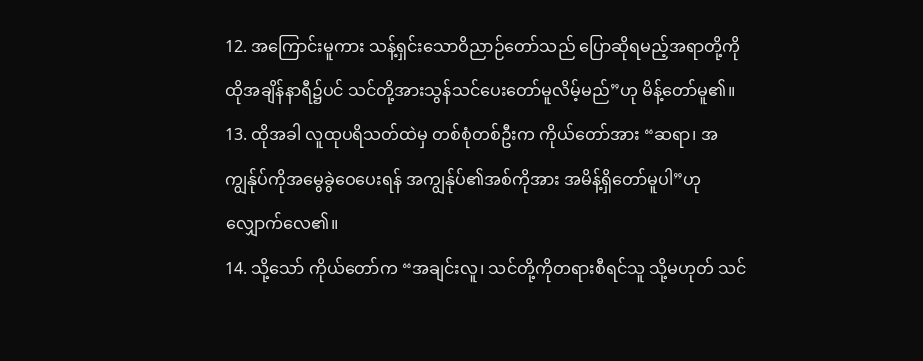12. အကြောင်းမူကား သန့်ရှင်းသောဝိညာဉ်တော်သည် ပြောဆိုရမည့်အရာတို့ကို ထိုအချိန်နာရီ၌ပင် သင်တို့အားသွန်သင်ပေးတော်မူလိမ့်မည်”ဟု မိန့်တော်မူ၏။
13. ထိုအခါ လူထုပရိသတ်ထဲမှ တစ်စုံတစ်ဦးက ကိုယ်တော်အား “ဆရာ၊ အကျွန်ုပ်ကိုအမွေခွဲဝေပေးရန် အကျွန်ုပ်၏အစ်ကိုအား အမိန့်ရှိတော်မူပါ”ဟု လျှောက်လေ၏။
14. သို့သော် ကိုယ်တော်က “အချင်းလူ၊ သင်တို့ကိုတရားစီရင်သူ သို့မဟုတ် သင်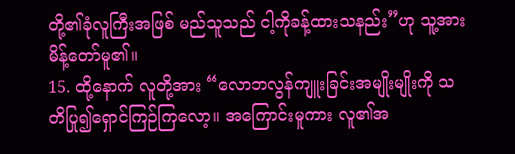တို့၏ခုံလူကြီးအဖြစ် မည်သူသည် ငါ့ကိုခန့်ထားသနည်း”ဟု သူ့အားမိန့်တော်မူ၏။
15. ထို့နောက် လူတို့အား “လောဘလွန်ကျူးခြင်းအမျိုးမျိုးကို သတိပြု၍ရှောင်ကြဉ်ကြလော့။ အကြောင်းမူကား လူ၏အ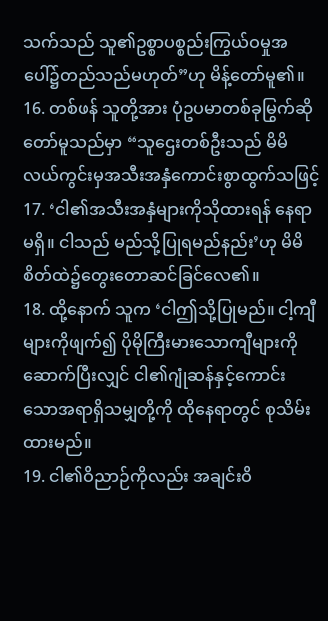သက်သည် သူ၏ဥစ္စာပစ္စည်းကြွယ်ဝမှုအပေါ်၌တည်သည်မဟုတ်”ဟု မိန့်တော်မူ၏။
16. တစ်ဖန် သူတို့အား ပုံဥပမာတစ်ခုမြွက်ဆိုတော်မူသည်မှာ “သူဌေးတစ်ဦးသည် မိမိလယ်ကွင်းမှအသီးအနှံကောင်းစွာထွက်သဖြင့်
17. ‘ငါ၏အသီးအနှံများကိုသိုထားရန် နေရာမရှိ။ ငါသည် မည်သို့ပြုရမည်နည်း’ဟု မိမိစိတ်ထဲ၌တွေးတောဆင်ခြင်လေ၏။
18. ထို့နောက် သူက ‘ငါဤသို့ပြုမည်။ ငါ့ကျီများကိုဖျက်၍ ပိုမိုကြီးမားသောကျီများကိုဆောက်ပြီးလျှင် ငါ၏ဂျုံဆန်နှင့်ကောင်းသောအရာရှိသမျှတို့ကို ထိုနေရာတွင် စုသိမ်းထားမည်။
19. ငါ၏ဝိညာဉ်ကိုလည်း အချင်းဝိ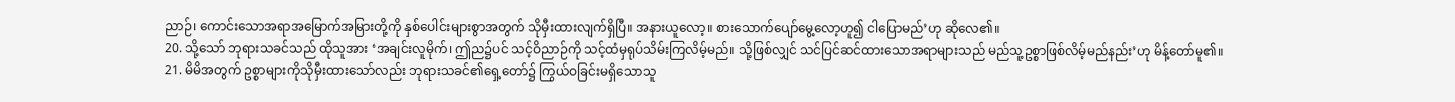ညာဉ်၊ ကောင်းသောအရာအမြောက်အမြားတို့ကို နှစ်ပေါင်းများစွာအတွက် သိုမှီးထားလျက်ရှိပြီ။ အနားယူလော့။ စားသောက်ပျော်မွေ့လော့ဟူ၍ ငါပြောမည်’ဟု ဆိုလေ၏။
20. သို့သော် ဘုရားသခင်သည် ထိုသူအား ‘အချင်းလူမိုက်၊ ဤည၌ပင် သင့်ဝိညာဉ်ကို သင့်ထံမှရုပ်သိမ်းကြလိမ့်မည်။ သို့ဖြစ်လျှင် သင်ပြင်ဆင်ထားသောအရာများသည် မည်သူ့ဥစ္စာဖြစ်လိမ့်မည်နည်း’ဟု မိန့်တော်မူ၏။
21. မိမိအတွက် ဥစ္စာများကိုသိုမှီးထားသော်လည်း ဘုရားသခင်၏ရှေ့တော်၌ ကြွယ်ဝခြင်းမရှိသောသူ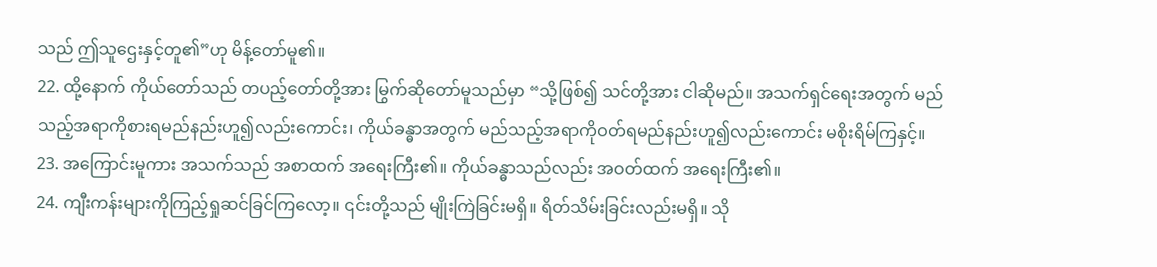သည် ဤသူဌေးနှင့်တူ၏”ဟု မိန့်တော်မူ၏။
22. ထို့နောက် ကိုယ်တော်သည် တပည့်တော်တို့အား မြွက်ဆိုတော်မူသည်မှာ “သို့ဖြစ်၍ သင်တို့အား ငါဆိုမည်။ အသက်ရှင်ရေးအတွက် မည်သည့်အရာကိုစားရမည်နည်းဟူ၍လည်းကောင်း၊ ကိုယ်ခန္ဓာအတွက် မည်သည့်အရာကိုဝတ်ရမည်နည်းဟူ၍လည်းကောင်း မစိုးရိမ်ကြနှင့်။
23. အကြောင်းမူကား အသက်သည် အစာထက် အရေးကြီး၏။ ကိုယ်ခန္ဓာသည်လည်း အဝတ်ထက် အရေးကြီး၏။
24. ကျီးကန်းများကိုကြည့်ရှုဆင်ခြင်ကြလော့။ ၎င်းတို့သည် မျိုးကြဲခြင်းမရှိ။ ရိတ်သိမ်းခြင်းလည်းမရှိ။ သို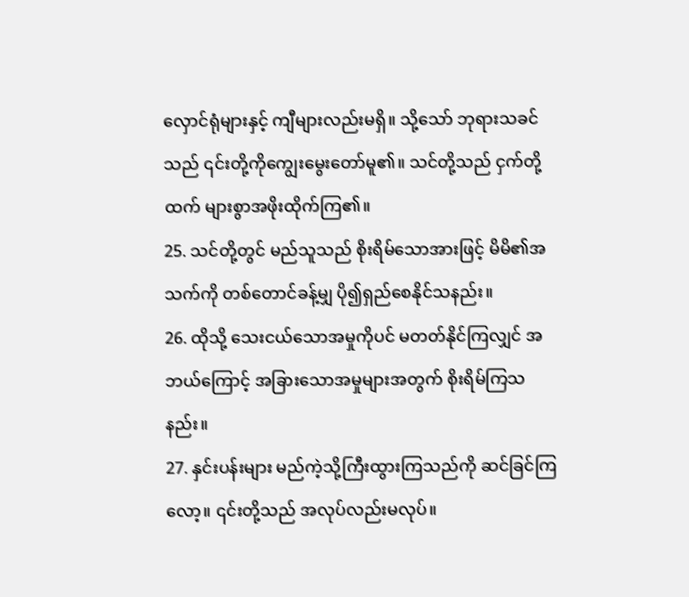လှောင်ရုံများနှင့် ကျီများလည်းမရှိ။ သို့သော် ဘုရားသခင်သည် ၎င်းတို့ကိုကျွေးမွေးတော်မူ၏။ သင်တို့သည် ငှက်တို့ထက် များစွာအဖိုးထိုက်ကြ၏။
25. သင်တို့တွင် မည်သူသည် စိုးရိမ်သောအားဖြင့် မိမိ၏အသက်ကို တစ်တောင်ခန့်မျှ ပို၍ရှည်စေနိုင်သနည်း။
26. ထိုသို့ သေးငယ်သောအမှုကိုပင် မတတ်နိုင်ကြလျှင် အဘယ်ကြောင့် အခြားသောအမှုများအတွက် စိုးရိမ်ကြသနည်း။
27. နှင်းပန်းများ မည်ကဲ့သို့ကြီးထွားကြသည်ကို ဆင်ခြင်ကြလော့။ ၎င်းတို့သည် အလုပ်လည်းမလုပ်။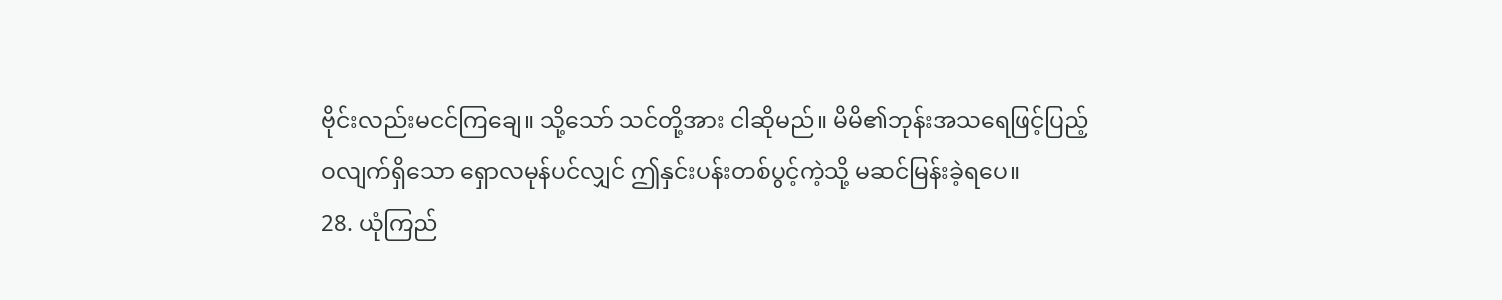ဗိုင်းလည်းမငင်ကြချေ။ သို့သော် သင်တို့အား ငါဆိုမည်။ မိမိ၏ဘုန်းအသရေဖြင့်ပြည့်ဝလျက်ရှိသော ရှောလမုန်ပင်လျှင် ဤနှင်းပန်းတစ်ပွင့်ကဲ့သို့ မဆင်မြန်းခဲ့ရပေ။
28. ယုံကြည်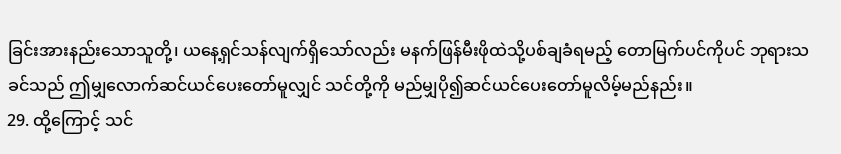ခြင်းအားနည်းသောသူတို့၊ ယနေ့ရှင်သန်လျက်ရှိသော်လည်း မနက်ဖြန်မီးဖိုထဲသို့ပစ်ချခံရမည့် တောမြက်ပင်ကိုပင် ဘုရားသခင်သည် ဤမျှလောက်ဆင်ယင်ပေးတော်မူလျှင် သင်တို့ကို မည်မျှပို၍ဆင်ယင်ပေးတော်မူလိမ့်မည်နည်း။
29. ထို့ကြောင့် သင်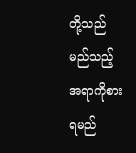တို့သည် မည်သည့်အရာကိုစားရမည်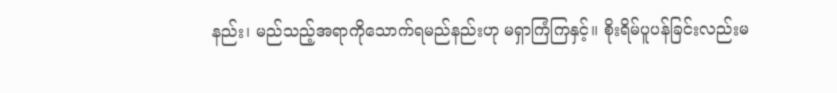နည်း၊ မည်သည့်အရာကိုသောက်ရမည်နည်းဟု မရှာကြံကြနှင့်။ စိုးရိမ်ပူပန်ခြင်းလည်းမ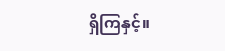ရှိကြနှင့်။